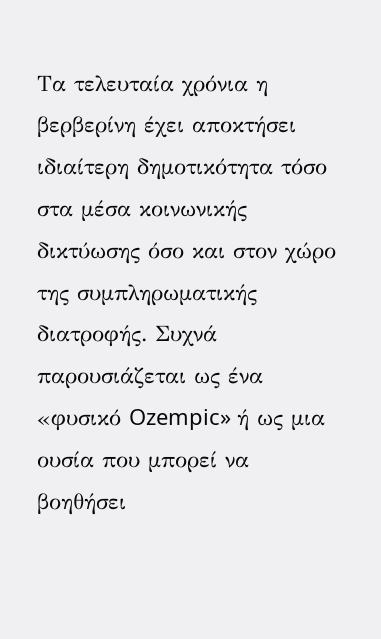Τα τελευταία χρόνια η βερβερίνη έχει αποκτήσει ιδιαίτερη δημοτικότητα τόσο στα μέσα κοινωνικής δικτύωσης όσο και στον χώρο της συμπληρωματικής διατροφής. Συχνά παρουσιάζεται ως ένα «φυσικό Ozempic» ή ως μια ουσία που μπορεί να βοηθήσει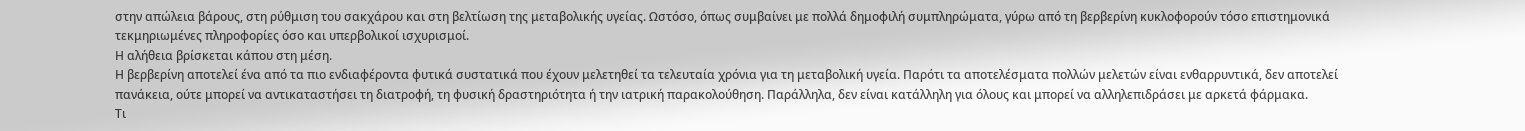στην απώλεια βάρους, στη ρύθμιση του σακχάρου και στη βελτίωση της μεταβολικής υγείας. Ωστόσο, όπως συμβαίνει με πολλά δημοφιλή συμπληρώματα, γύρω από τη βερβερίνη κυκλοφορούν τόσο επιστημονικά τεκμηριωμένες πληροφορίες όσο και υπερβολικοί ισχυρισμοί.
Η αλήθεια βρίσκεται κάπου στη μέση.
Η βερβερίνη αποτελεί ένα από τα πιο ενδιαφέροντα φυτικά συστατικά που έχουν μελετηθεί τα τελευταία χρόνια για τη μεταβολική υγεία. Παρότι τα αποτελέσματα πολλών μελετών είναι ενθαρρυντικά, δεν αποτελεί πανάκεια, ούτε μπορεί να αντικαταστήσει τη διατροφή, τη φυσική δραστηριότητα ή την ιατρική παρακολούθηση. Παράλληλα, δεν είναι κατάλληλη για όλους και μπορεί να αλληλεπιδράσει με αρκετά φάρμακα.
Τι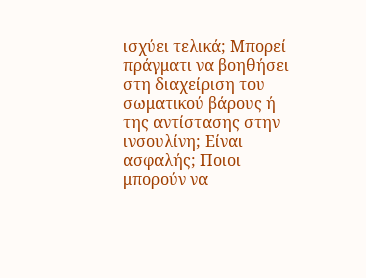ισχύει τελικά; Μπορεί πράγματι να βοηθήσει στη διαχείριση του σωματικού βάρους ή της αντίστασης στην ινσουλίνη; Είναι ασφαλής; Ποιοι μπορούν να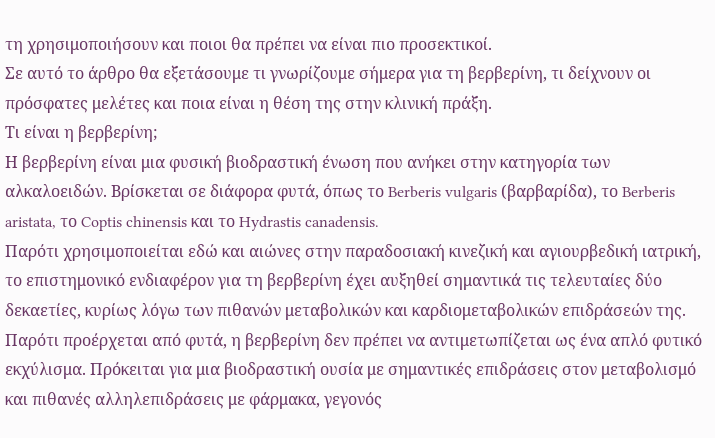τη χρησιμοποιήσουν και ποιοι θα πρέπει να είναι πιο προσεκτικοί.
Σε αυτό το άρθρο θα εξετάσουμε τι γνωρίζουμε σήμερα για τη βερβερίνη, τι δείχνουν οι πρόσφατες μελέτες και ποια είναι η θέση της στην κλινική πράξη.
Τι είναι η βερβερίνη;
Η βερβερίνη είναι μια φυσική βιοδραστική ένωση που ανήκει στην κατηγορία των αλκαλοειδών. Βρίσκεται σε διάφορα φυτά, όπως το Berberis vulgaris (βαρβαρίδα), το Berberis aristata, το Coptis chinensis και το Hydrastis canadensis.
Παρότι χρησιμοποιείται εδώ και αιώνες στην παραδοσιακή κινεζική και αγιουρβεδική ιατρική, το επιστημονικό ενδιαφέρον για τη βερβερίνη έχει αυξηθεί σημαντικά τις τελευταίες δύο δεκαετίες, κυρίως λόγω των πιθανών μεταβολικών και καρδιομεταβολικών επιδράσεών της.
Παρότι προέρχεται από φυτά, η βερβερίνη δεν πρέπει να αντιμετωπίζεται ως ένα απλό φυτικό εκχύλισμα. Πρόκειται για μια βιοδραστική ουσία με σημαντικές επιδράσεις στον μεταβολισμό και πιθανές αλληλεπιδράσεις με φάρμακα, γεγονός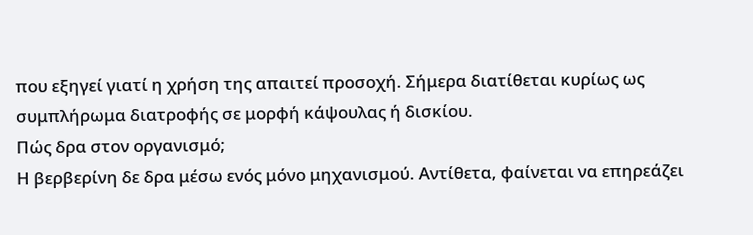που εξηγεί γιατί η χρήση της απαιτεί προσοχή. Σήμερα διατίθεται κυρίως ως συμπλήρωμα διατροφής σε μορφή κάψουλας ή δισκίου.
Πώς δρα στον οργανισμό;
Η βερβερίνη δε δρα μέσω ενός μόνο μηχανισμού. Αντίθετα, φαίνεται να επηρεάζει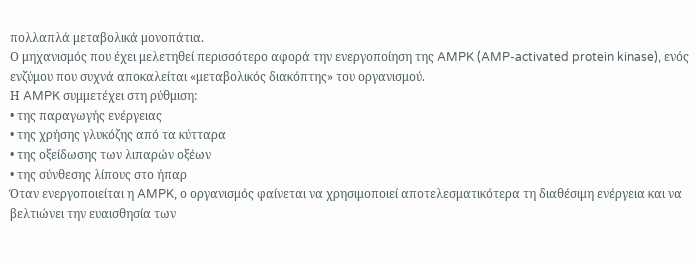πολλαπλά μεταβολικά μονοπάτια.
Ο μηχανισμός που έχει μελετηθεί περισσότερο αφορά την ενεργοποίηση της AMPK (AMP-activated protein kinase), ενός ενζύμου που συχνά αποκαλείται «μεταβολικός διακόπτης» του οργανισμού.
Η AMPK συμμετέχει στη ρύθμιση:
• της παραγωγής ενέργειας
• της χρήσης γλυκόζης από τα κύτταρα
• της οξείδωσης των λιπαρών οξέων
• της σύνθεσης λίπους στο ήπαρ
Όταν ενεργοποιείται η AMPK, ο οργανισμός φαίνεται να χρησιμοποιεί αποτελεσματικότερα τη διαθέσιμη ενέργεια και να βελτιώνει την ευαισθησία των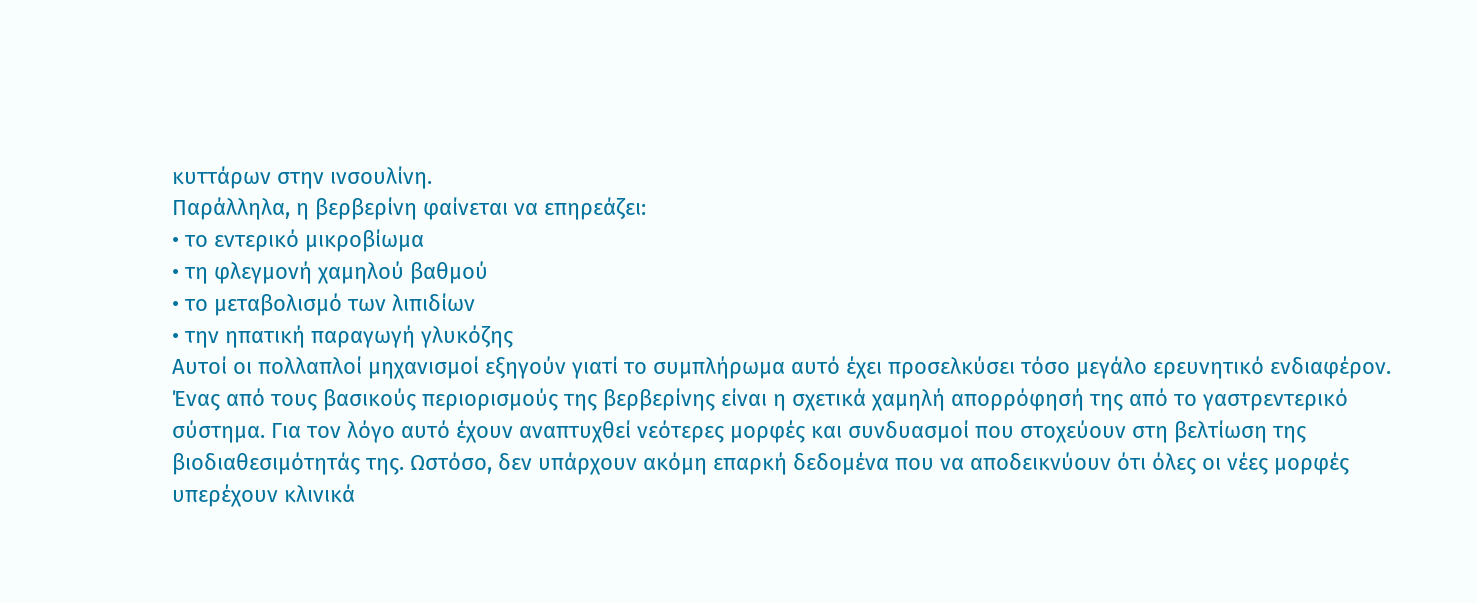κυττάρων στην ινσουλίνη.
Παράλληλα, η βερβερίνη φαίνεται να επηρεάζει:
• το εντερικό μικροβίωμα
• τη φλεγμονή χαμηλού βαθμού
• το μεταβολισμό των λιπιδίων
• την ηπατική παραγωγή γλυκόζης
Αυτοί οι πολλαπλοί μηχανισμοί εξηγούν γιατί το συμπλήρωμα αυτό έχει προσελκύσει τόσο μεγάλο ερευνητικό ενδιαφέρον.
Ένας από τους βασικούς περιορισμούς της βερβερίνης είναι η σχετικά χαμηλή απορρόφησή της από το γαστρεντερικό σύστημα. Για τον λόγο αυτό έχουν αναπτυχθεί νεότερες μορφές και συνδυασμοί που στοχεύουν στη βελτίωση της βιοδιαθεσιμότητάς της. Ωστόσο, δεν υπάρχουν ακόμη επαρκή δεδομένα που να αποδεικνύουν ότι όλες οι νέες μορφές υπερέχουν κλινικά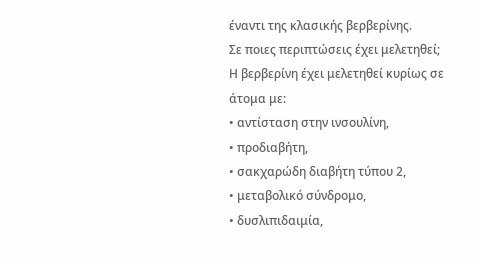έναντι της κλασικής βερβερίνης.
Σε ποιες περιπτώσεις έχει μελετηθεί;
Η βερβερίνη έχει μελετηθεί κυρίως σε άτομα με:
• αντίσταση στην ινσουλίνη,
• προδιαβήτη,
• σακχαρώδη διαβήτη τύπου 2,
• μεταβολικό σύνδρομο,
• δυσλιπιδαιμία,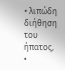• λιπώδη διήθηση του ήπατος,
•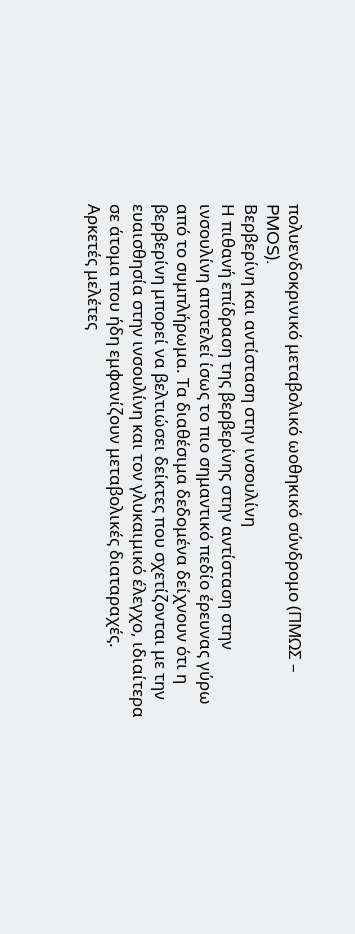πολυενδοκρινικό μεταβολικό ωοθηκικό σύνδρομο (ΠΜΩΣ – PMOS).
Βερβερίνη και αντίσταση στην ινσουλίνη
Η πιθανή επίδραση της βερβερίνης στην αντίσταση στην ινσουλίνη αποτελεί ίσως το πιο σημαντικό πεδίο έρευνας γύρω από το συμπλήρωμα. Τα διαθέσιμα δεδομένα δείχνουν ότι η βερβερίνη μπορεί να βελτιώσει δείκτες που σχετίζονται με την ευαισθησία στην ινσουλίνη και τον γλυκαιμικό έλεγχο, ιδιαίτερα σε άτομα που ήδη εμφανίζουν μεταβολικές διαταραχές.
Αρκετές μελέτες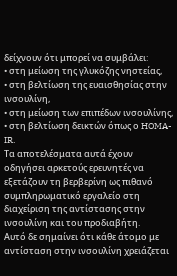δείχνουν ότι μπορεί να συμβάλει:
• στη μείωση της γλυκόζης νηστείας,
• στη βελτίωση της ευαισθησίας στην ινσουλίνη,
• στη μείωση των επιπέδων ινσουλίνης,
• στη βελτίωση δεικτών όπως ο HOMA-IR.
Τα αποτελέσματα αυτά έχουν οδηγήσει αρκετούς ερευνητές να εξετάζουν τη βερβερίνη ως πιθανό συμπληρωματικό εργαλείο στη διαχείριση της αντίστασης στην ινσουλίνη και του προδιαβήτη.
Αυτό δε σημαίνει ότι κάθε άτομο με αντίσταση στην ινσουλίνη χρειάζεται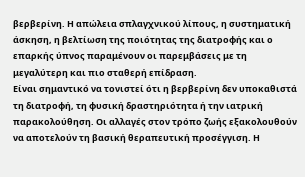βερβερίνη. Η απώλεια σπλαγχνικού λίπους, η συστηματική άσκηση, η βελτίωση της ποιότητας της διατροφής και ο επαρκής ύπνος παραμένουν οι παρεμβάσεις με τη μεγαλύτερη και πιο σταθερή επίδραση.
Είναι σημαντικό να τονιστεί ότι η βερβερίνη δεν υποκαθιστά τη διατροφή, τη φυσική δραστηριότητα ή την ιατρική παρακολούθηση. Οι αλλαγές στον τρόπο ζωής εξακολουθούν να αποτελούν τη βασική θεραπευτική προσέγγιση. Η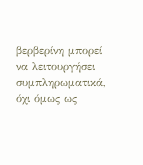βερβερίνη μπορεί να λειτουργήσει συμπληρωματικά, όχι όμως ως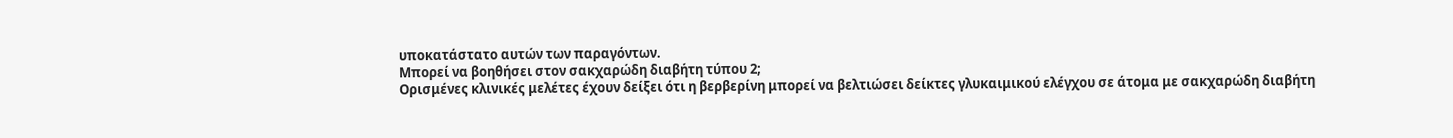υποκατάστατο αυτών των παραγόντων.
Μπορεί να βοηθήσει στον σακχαρώδη διαβήτη τύπου 2;
Ορισμένες κλινικές μελέτες έχουν δείξει ότι η βερβερίνη μπορεί να βελτιώσει δείκτες γλυκαιμικού ελέγχου σε άτομα με σακχαρώδη διαβήτη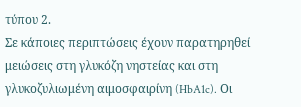τύπου 2.
Σε κάποιες περιπτώσεις έχουν παρατηρηθεί μειώσεις στη γλυκόζη νηστείας και στη γλυκοζυλιωμένη αιμοσφαιρίνη (HbA1c). Οι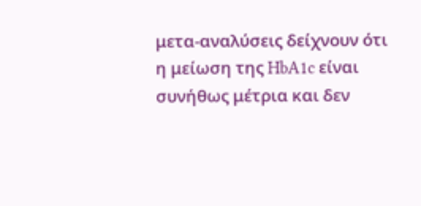μετα-αναλύσεις δείχνουν ότι η μείωση της HbA1c είναι συνήθως μέτρια και δεν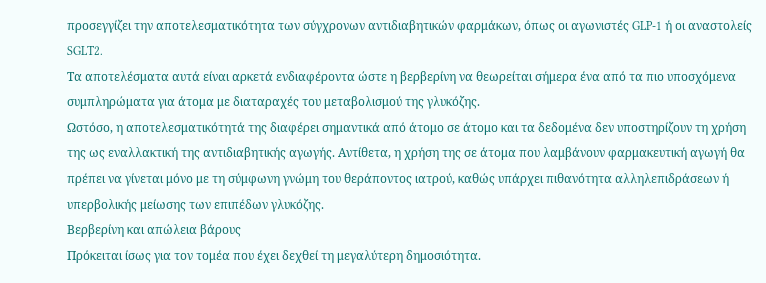προσεγγίζει την αποτελεσματικότητα των σύγχρονων αντιδιαβητικών φαρμάκων, όπως οι αγωνιστές GLP-1 ή οι αναστολείς SGLT2.
Τα αποτελέσματα αυτά είναι αρκετά ενδιαφέροντα ώστε η βερβερίνη να θεωρείται σήμερα ένα από τα πιο υποσχόμενα συμπληρώματα για άτομα με διαταραχές του μεταβολισμού της γλυκόζης.
Ωστόσο, η αποτελεσματικότητά της διαφέρει σημαντικά από άτομο σε άτομο και τα δεδομένα δεν υποστηρίζουν τη χρήση της ως εναλλακτική της αντιδιαβητικής αγωγής. Αντίθετα, η χρήση της σε άτομα που λαμβάνουν φαρμακευτική αγωγή θα πρέπει να γίνεται μόνο με τη σύμφωνη γνώμη του θεράποντος ιατρού, καθώς υπάρχει πιθανότητα αλληλεπιδράσεων ή υπερβολικής μείωσης των επιπέδων γλυκόζης.
Βερβερίνη και απώλεια βάρους
Πρόκειται ίσως για τον τομέα που έχει δεχθεί τη μεγαλύτερη δημοσιότητα.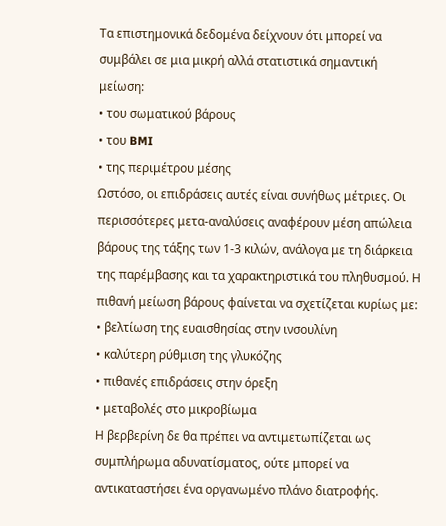Τα επιστημονικά δεδομένα δείχνουν ότι μπορεί να συμβάλει σε μια μικρή αλλά στατιστικά σημαντική μείωση:
• του σωματικού βάρους
• του BMI
• της περιμέτρου μέσης
Ωστόσο, οι επιδράσεις αυτές είναι συνήθως μέτριες. Οι περισσότερες μετα-αναλύσεις αναφέρουν μέση απώλεια βάρους της τάξης των 1-3 κιλών, ανάλογα με τη διάρκεια της παρέμβασης και τα χαρακτηριστικά του πληθυσμού. Η πιθανή μείωση βάρους φαίνεται να σχετίζεται κυρίως με:
• βελτίωση της ευαισθησίας στην ινσουλίνη
• καλύτερη ρύθμιση της γλυκόζης
• πιθανές επιδράσεις στην όρεξη
• μεταβολές στο μικροβίωμα
Η βερβερίνη δε θα πρέπει να αντιμετωπίζεται ως συμπλήρωμα αδυνατίσματος, ούτε μπορεί να αντικαταστήσει ένα οργανωμένο πλάνο διατροφής.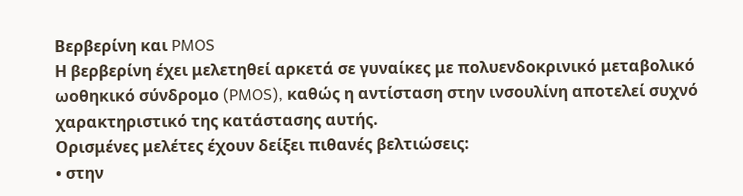Βερβερίνη και PMOS
Η βερβερίνη έχει μελετηθεί αρκετά σε γυναίκες με πολυενδοκρινικό μεταβολικό ωοθηκικό σύνδρομο (PMOS), καθώς η αντίσταση στην ινσουλίνη αποτελεί συχνό χαρακτηριστικό της κατάστασης αυτής.
Ορισμένες μελέτες έχουν δείξει πιθανές βελτιώσεις:
• στην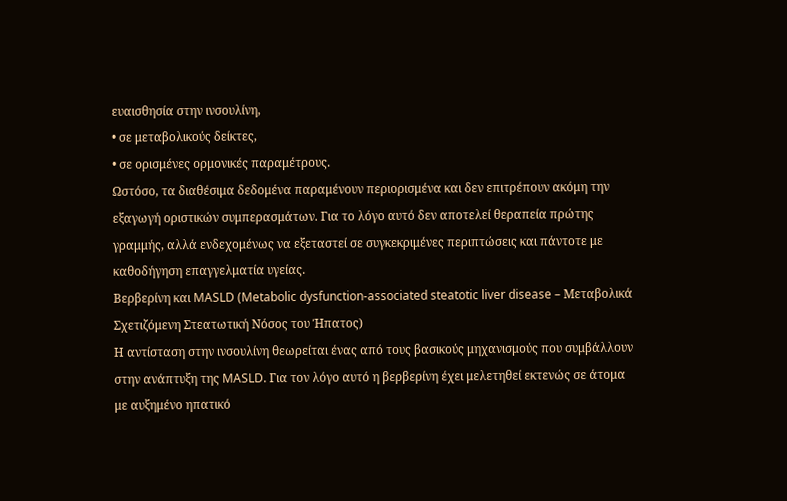ευαισθησία στην ινσουλίνη,
• σε μεταβολικούς δείκτες,
• σε ορισμένες ορμονικές παραμέτρους.
Ωστόσο, τα διαθέσιμα δεδομένα παραμένουν περιορισμένα και δεν επιτρέπουν ακόμη την εξαγωγή οριστικών συμπερασμάτων. Για το λόγο αυτό δεν αποτελεί θεραπεία πρώτης γραμμής, αλλά ενδεχομένως να εξεταστεί σε συγκεκριμένες περιπτώσεις και πάντοτε με καθοδήγηση επαγγελματία υγείας.
Βερβερίνη και MASLD (Metabolic dysfunction-associated steatotic liver disease – Μεταβολικά Σχετιζόμενη Στεατωτική Νόσος του Ήπατος)
Η αντίσταση στην ινσουλίνη θεωρείται ένας από τους βασικούς μηχανισμούς που συμβάλλουν στην ανάπτυξη της MASLD. Για τον λόγο αυτό η βερβερίνη έχει μελετηθεί εκτενώς σε άτομα με αυξημένο ηπατικό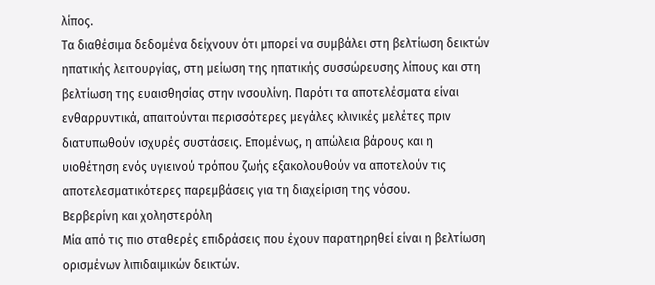λίπος.
Τα διαθέσιμα δεδομένα δείχνουν ότι μπορεί να συμβάλει στη βελτίωση δεικτών ηπατικής λειτουργίας, στη μείωση της ηπατικής συσσώρευσης λίπους και στη βελτίωση της ευαισθησίας στην ινσουλίνη. Παρότι τα αποτελέσματα είναι ενθαρρυντικά, απαιτούνται περισσότερες μεγάλες κλινικές μελέτες πριν διατυπωθούν ισχυρές συστάσεις. Επομένως, η απώλεια βάρους και η υιοθέτηση ενός υγιεινού τρόπου ζωής εξακολουθούν να αποτελούν τις αποτελεσματικότερες παρεμβάσεις για τη διαχείριση της νόσου.
Βερβερίνη και χοληστερόλη
Μία από τις πιο σταθερές επιδράσεις που έχουν παρατηρηθεί είναι η βελτίωση ορισμένων λιπιδαιμικών δεικτών.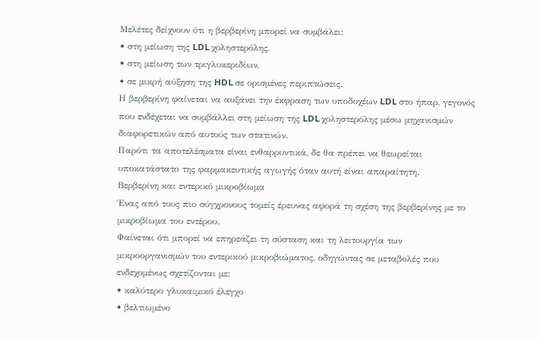Μελέτες δείχνουν ότι η βερβερίνη μπορεί να συμβάλει:
• στη μείωση της LDL χοληστερόλης,
• στη μείωση των τριγλυκεριδίων,
• σε μικρή αύξηση της HDL σε ορισμένες περιπτώσεις.
Η βερβερίνη φαίνεται να αυξάνει την έκφραση των υποδοχέων LDL στο ήπαρ, γεγονός που ενδέχεται να συμβάλλει στη μείωση της LDL χοληστερόλης μέσω μηχανισμών διαφορετικών από αυτούς των στατινών.
Παρότι τα αποτελέσματα είναι ενθαρρυντικά, δε θα πρέπει να θεωρείται υποκατάστατο της φαρμακευτικής αγωγής όταν αυτή είναι απαραίτητη.
Βερβερίνη και εντερικό μικροβίωμα
Ένας από τους πιο σύγχρονους τομείς έρευνας αφορά τη σχέση της βερβερίνης με το μικροβίωμα του εντέρου.
Φαίνεται ότι μπορεί να επηρεάζει τη σύσταση και τη λειτουργία των μικροοργανισμών του εντερικού μικροβιώματος, οδηγώντας σε μεταβολές που ενδεχομένως σχετίζονται με:
• καλύτερο γλυκαιμικό έλεγχο
• βελτιωμένο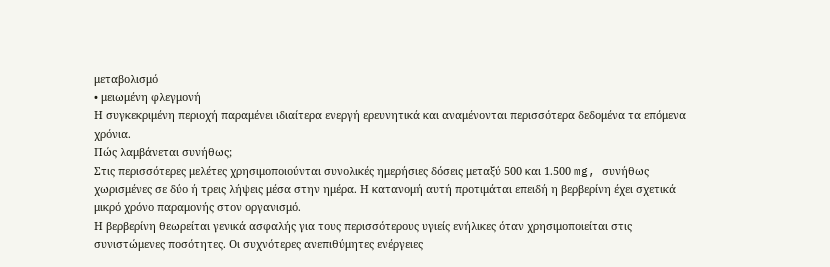μεταβολισμό
• μειωμένη φλεγμονή
Η συγκεκριμένη περιοχή παραμένει ιδιαίτερα ενεργή ερευνητικά και αναμένονται περισσότερα δεδομένα τα επόμενα χρόνια.
Πώς λαμβάνεται συνήθως;
Στις περισσότερες μελέτες χρησιμοποιούνται συνολικές ημερήσιες δόσεις μεταξύ 500 και 1.500 mg, συνήθως χωρισμένες σε δύο ή τρεις λήψεις μέσα στην ημέρα. Η κατανομή αυτή προτιμάται επειδή η βερβερίνη έχει σχετικά μικρό χρόνο παραμονής στον οργανισμό.
Η βερβερίνη θεωρείται γενικά ασφαλής για τους περισσότερους υγιείς ενήλικες όταν χρησιμοποιείται στις συνιστώμενες ποσότητες. Οι συχνότερες ανεπιθύμητες ενέργειες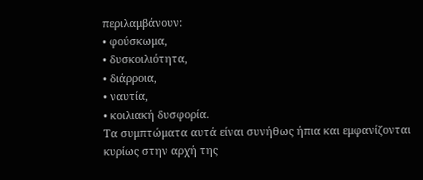περιλαμβάνουν:
• φούσκωμα,
• δυσκοιλιότητα,
• διάρροια,
• ναυτία,
• κοιλιακή δυσφορία.
Τα συμπτώματα αυτά είναι συνήθως ήπια και εμφανίζονται κυρίως στην αρχή της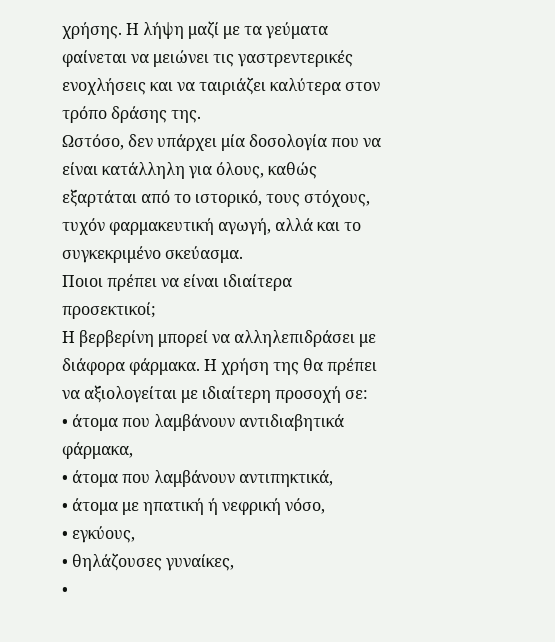χρήσης. Η λήψη μαζί με τα γεύματα φαίνεται να μειώνει τις γαστρεντερικές ενοχλήσεις και να ταιριάζει καλύτερα στον τρόπο δράσης της.
Ωστόσο, δεν υπάρχει μία δοσολογία που να είναι κατάλληλη για όλους, καθώς εξαρτάται από το ιστορικό, τους στόχους, τυχόν φαρμακευτική αγωγή, αλλά και το συγκεκριμένο σκεύασμα.
Ποιοι πρέπει να είναι ιδιαίτερα προσεκτικοί;
Η βερβερίνη μπορεί να αλληλεπιδράσει με διάφορα φάρμακα. Η χρήση της θα πρέπει να αξιολογείται με ιδιαίτερη προσοχή σε:
• άτομα που λαμβάνουν αντιδιαβητικά φάρμακα,
• άτομα που λαμβάνουν αντιπηκτικά,
• άτομα με ηπατική ή νεφρική νόσο,
• εγκύους,
• θηλάζουσες γυναίκες,
•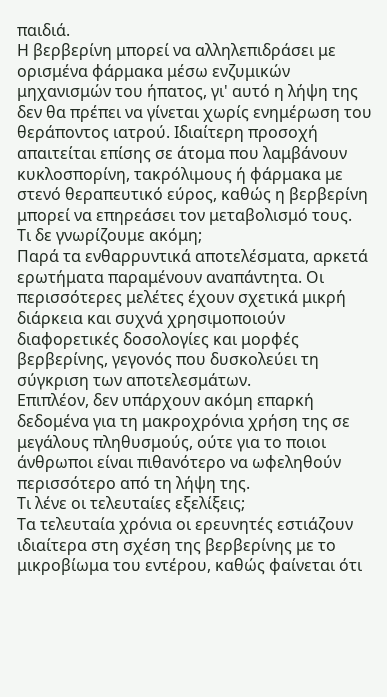παιδιά.
Η βερβερίνη μπορεί να αλληλεπιδράσει με ορισμένα φάρμακα μέσω ενζυμικών μηχανισμών του ήπατος, γι' αυτό η λήψη της δεν θα πρέπει να γίνεται χωρίς ενημέρωση του θεράποντος ιατρού. Ιδιαίτερη προσοχή απαιτείται επίσης σε άτομα που λαμβάνουν κυκλοσπορίνη, τακρόλιμους ή φάρμακα με στενό θεραπευτικό εύρος, καθώς η βερβερίνη μπορεί να επηρεάσει τον μεταβολισμό τους.
Τι δε γνωρίζουμε ακόμη;
Παρά τα ενθαρρυντικά αποτελέσματα, αρκετά ερωτήματα παραμένουν αναπάντητα. Οι περισσότερες μελέτες έχουν σχετικά μικρή διάρκεια και συχνά χρησιμοποιούν διαφορετικές δοσολογίες και μορφές βερβερίνης, γεγονός που δυσκολεύει τη σύγκριση των αποτελεσμάτων.
Επιπλέον, δεν υπάρχουν ακόμη επαρκή δεδομένα για τη μακροχρόνια χρήση της σε μεγάλους πληθυσμούς, ούτε για το ποιοι άνθρωποι είναι πιθανότερο να ωφεληθούν περισσότερο από τη λήψη της.
Τι λένε οι τελευταίες εξελίξεις;
Τα τελευταία χρόνια οι ερευνητές εστιάζουν ιδιαίτερα στη σχέση της βερβερίνης με το μικροβίωμα του εντέρου, καθώς φαίνεται ότι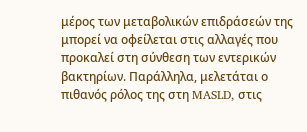μέρος των μεταβολικών επιδράσεών της μπορεί να οφείλεται στις αλλαγές που προκαλεί στη σύνθεση των εντερικών βακτηρίων. Παράλληλα, μελετάται ο πιθανός ρόλος της στη MASLD, στις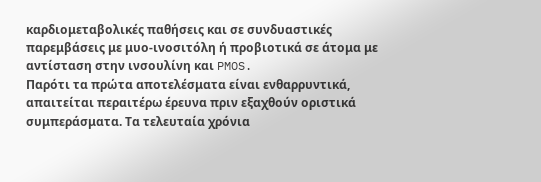καρδιομεταβολικές παθήσεις και σε συνδυαστικές παρεμβάσεις με μυο-ινοσιτόλη ή προβιοτικά σε άτομα με αντίσταση στην ινσουλίνη και PMOS.
Παρότι τα πρώτα αποτελέσματα είναι ενθαρρυντικά, απαιτείται περαιτέρω έρευνα πριν εξαχθούν οριστικά συμπεράσματα. Τα τελευταία χρόνια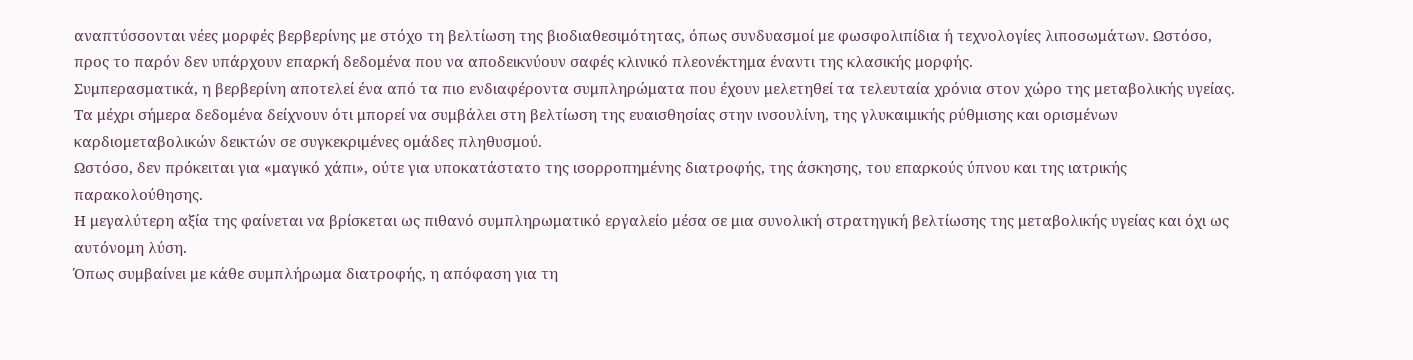αναπτύσσονται νέες μορφές βερβερίνης με στόχο τη βελτίωση της βιοδιαθεσιμότητας, όπως συνδυασμοί με φωσφολιπίδια ή τεχνολογίες λιποσωμάτων. Ωστόσο, προς το παρόν δεν υπάρχουν επαρκή δεδομένα που να αποδεικνύουν σαφές κλινικό πλεονέκτημα έναντι της κλασικής μορφής.
Συμπερασματικά, η βερβερίνη αποτελεί ένα από τα πιο ενδιαφέροντα συμπληρώματα που έχουν μελετηθεί τα τελευταία χρόνια στον χώρο της μεταβολικής υγείας. Τα μέχρι σήμερα δεδομένα δείχνουν ότι μπορεί να συμβάλει στη βελτίωση της ευαισθησίας στην ινσουλίνη, της γλυκαιμικής ρύθμισης και ορισμένων καρδιομεταβολικών δεικτών σε συγκεκριμένες ομάδες πληθυσμού.
Ωστόσο, δεν πρόκειται για «μαγικό χάπι», ούτε για υποκατάστατο της ισορροπημένης διατροφής, της άσκησης, του επαρκούς ύπνου και της ιατρικής παρακολούθησης.
Η μεγαλύτερη αξία της φαίνεται να βρίσκεται ως πιθανό συμπληρωματικό εργαλείο μέσα σε μια συνολική στρατηγική βελτίωσης της μεταβολικής υγείας και όχι ως αυτόνομη λύση.
Όπως συμβαίνει με κάθε συμπλήρωμα διατροφής, η απόφαση για τη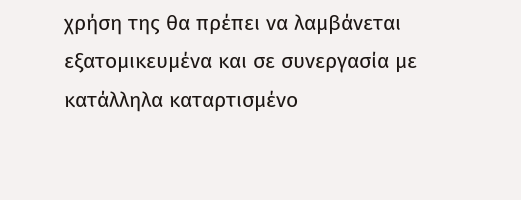χρήση της θα πρέπει να λαμβάνεται εξατομικευμένα και σε συνεργασία με κατάλληλα καταρτισμένο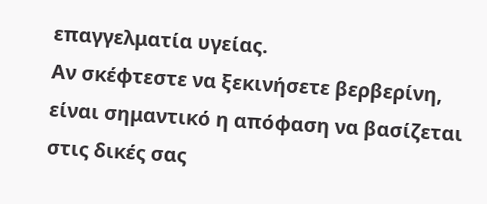επαγγελματία υγείας.
Αν σκέφτεστε να ξεκινήσετε βερβερίνη, είναι σημαντικό η απόφαση να βασίζεται στις δικές σας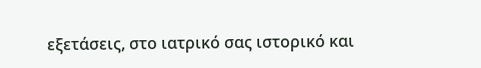εξετάσεις, στο ιατρικό σας ιστορικό και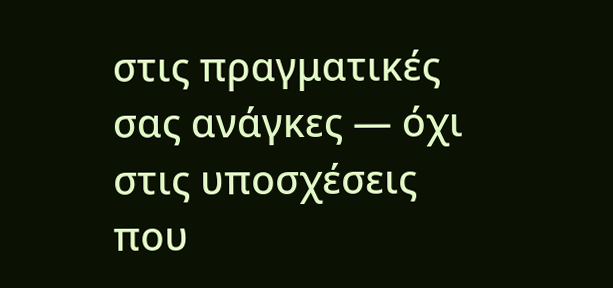στις πραγματικές σας ανάγκες — όχι στις υποσχέσεις που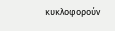κυκλοφορούν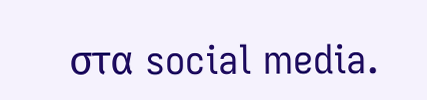στα social media.